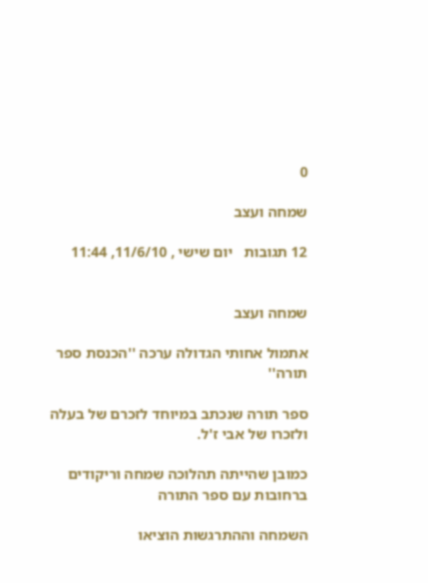0

שמחה ועצב

12 תגובות   יום שישי , 11/6/10, 11:44


שמחה ועצב

אתמול אחותי הגדולה ערכה ''הכנסת ספר תורה''

ספר תורה שנכתב במיוחד לזכרם של בעלה ולזכרו של אבי ז'ל.

כמובן שהייתה תהלוכה שמחה וריקודים ברחובות עם ספר התורה

השמחה וההתרגשות הוציאו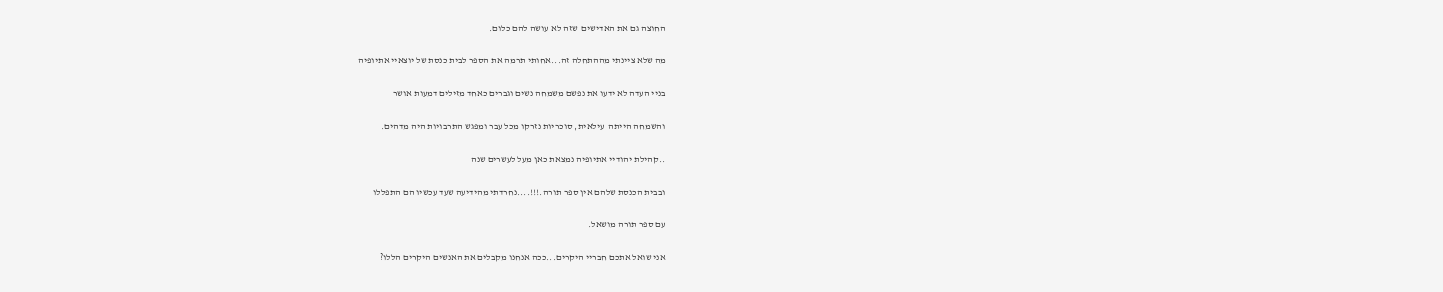החוצה גם את האדישים  שזה לא עושה להם כלום.

מה שלא ציינתי מההתחלה זה...אחותי תרמה את הספר לבית כנסת של יוצאיי אתיופיה

בניי העדה לא ידעו את נפשם משמחה נשים וגברים כאחד מזילים דמעות אושר

והשמחה הייתה  עילאית, סוכריות נזרקו מכל עבר ומפגש התרבויות היה מדהים.

..קהילת יהודיי אתיופיה נמצאת כאן מעל לעשרים שנה

ובבית הכנסת שלהם אין ספר תורה.!!!....נחרדתי מהידיעה שעד עכשיו הם התפללו

עם ספר תורה מושאל.

אני שואל אתכם חבריי היקרים...ככה אנחנו מקבלים את האנשים היקרים הללו?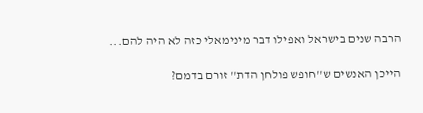הרבה שנים בישראל ואפילו דבר מינימאלי כזה לא היה להם...

הייכן האנשים ש''חופש פולחן הדת'' זורם בדמם?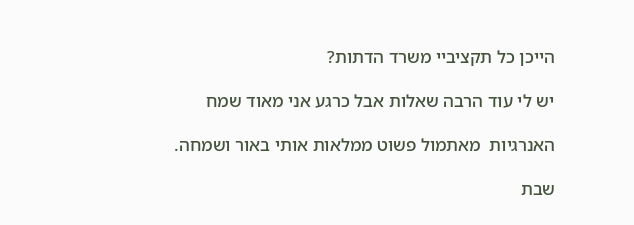הייכן כל תקציביי משרד הדתות?

יש לי עוד הרבה שאלות אבל כרגע אני מאוד שמח

האנרגיות  מאתמול פשוט ממלאות אותי באור ושמחה.

שבת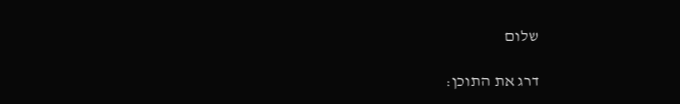שלום

דרג את התוכן: